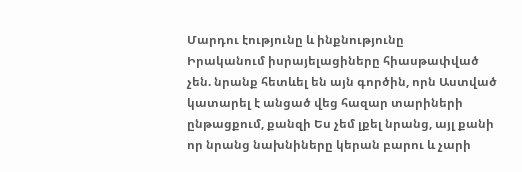Մարդու էությունը և ինքնությունը
Իրականում իսրայելացիները հիասթափված չեն. նրանք հետևել են այն գործին, որն Աստված կատարել է անցած վեց հազար տարիների ընթացքում, քանզի Ես չեմ լքել նրանց, այլ քանի որ նրանց նախնիները կերան բարու և չարի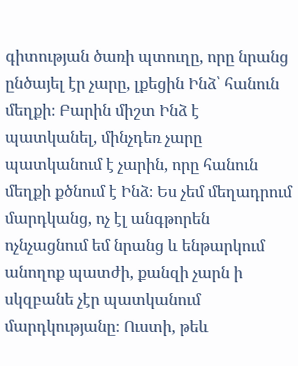գիտության ծառի պտուղը, որը նրանց ընծայել էր չարը, լքեցին Ինձ՝ հանուն մեղքի։ Բարին միշտ Ինձ է պատկանել, մինչդեռ չարը պատկանում է չարին, որը հանուն մեղքի քծնում է Ինձ։ Ես չեմ մեղադրում մարդկանց, ոչ էլ անգթորեն ոչնչացնում եմ նրանց և ենթարկում անողոք պատժի, քանզի չարն ի սկզբանե չէր պատկանում մարդկությանը։ Ուստի, թեև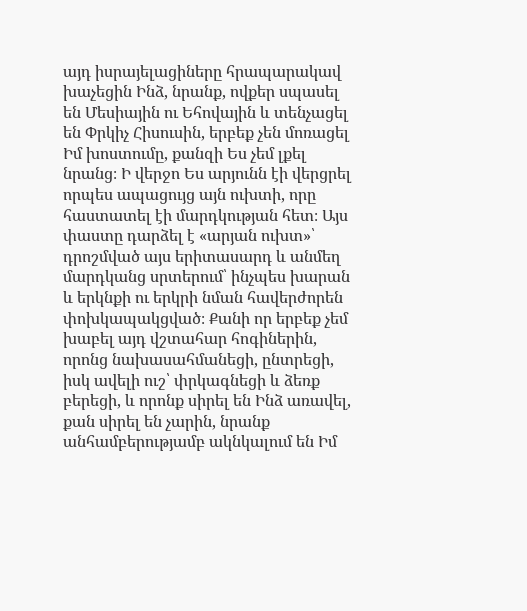այդ իսրայելացիները հրապարակավ խաչեցին Ինձ, նրանք, ովքեր սպասել են Մեսիային ու Եհովային և տենչացել են Փրկիչ Հիսուսին, երբեք չեն մոռացել Իմ խոստումը, քանզի Ես չեմ լքել նրանց։ Ի վերջո Ես արյունն էի վերցրել որպես ապացույց այն ուխտի, որը հաստատել էի մարդկության հետ։ Այս փաստը դարձել է «արյան ուխտ»՝ դրոշմված այս երիտասարդ և անմեղ մարդկանց սրտերում՝ ինչպես խարան և երկնքի ու երկրի նման հավերժորեն փոխկապակցված։ Քանի որ երբեք չեմ խաբել այդ վշտահար հոգիներին, որոնց նախասահմանեցի, ընտրեցի, իսկ ավելի ուշ՝ փրկագնեցի և ձեռք բերեցի, և որոնք սիրել են Ինձ առավել, քան սիրել են չարին, նրանք անհամբերությամբ ակնկալում են Իմ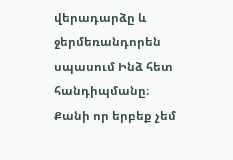վերադարձը և ջերմեռանդորեն սպասում Ինձ հետ հանդիպմանը։ Քանի որ երբեք չեմ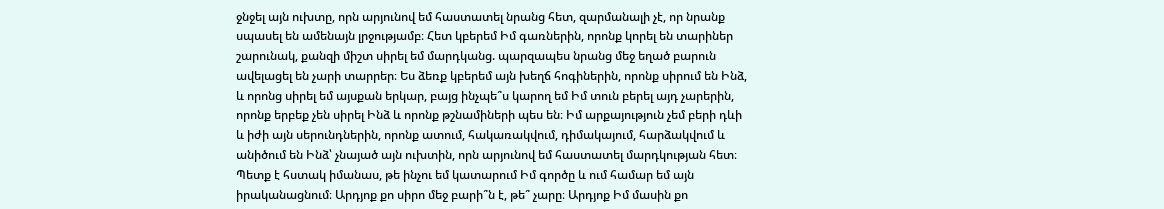ջնջել այն ուխտը, որն արյունով եմ հաստատել նրանց հետ, զարմանալի չէ, որ նրանք սպասել են ամենայն լրջությամբ։ Հետ կբերեմ Իմ գառներին, որոնք կորել են տարիներ շարունակ, քանզի միշտ սիրել եմ մարդկանց. պարզապես նրանց մեջ եղած բարուն ավելացել են չարի տարրեր։ Ես ձեռք կբերեմ այն խեղճ հոգիներին, որոնք սիրում են Ինձ, և որոնց սիրել եմ այսքան երկար, բայց ինչպե՞ս կարող եմ Իմ տուն բերել այդ չարերին, որոնք երբեք չեն սիրել Ինձ և որոնք թշնամիների պես են։ Իմ արքայություն չեմ բերի դևի և իժի այն սերունդներին, որոնք ատում, հակառակվում, դիմակայում, հարձակվում և անիծում են Ինձ՝ չնայած այն ուխտին, որն արյունով եմ հաստատել մարդկության հետ։ Պետք է հստակ իմանաս, թե ինչու եմ կատարում Իմ գործը և ում համար եմ այն իրականացնում։ Արդյոք քո սիրո մեջ բարի՞ն է, թե՞ չարը։ Արդյոք Իմ մասին քո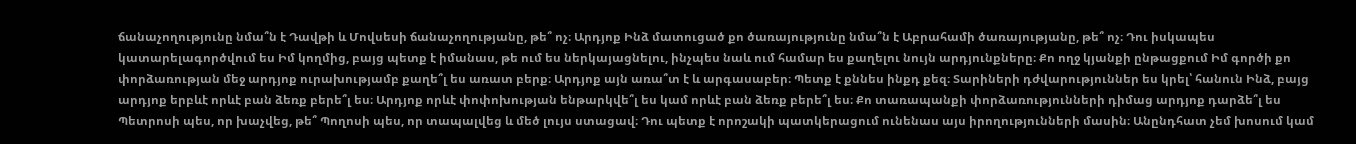ճանաչողությունը նմա՞ն է Դավթի և Մովսեսի ճանաչողությանը, թե՞ ոչ։ Արդյոք Ինձ մատուցած քո ծառայությունը նմա՞ն է Աբրահամի ծառայությանը, թե՞ ոչ։ Դու իսկապես կատարելագործվում ես Իմ կողմից, բայց պետք է իմանաս, թե ում ես ներկայացնելու, ինչպես նաև ում համար ես քաղելու նույն արդյունքները։ Քո ողջ կյանքի ընթացքում Իմ գործի քո փորձառության մեջ արդյոք ուրախությամբ քաղե՞լ ես առատ բերք։ Արդյոք այն առա՞տ է և արգասաբեր։ Պետք է քննես ինքդ քեզ։ Տարիների դժվարություններ ես կրել՝ հանուն Ինձ, բայց արդյոք երբևէ որևէ բան ձեռք բերե՞լ ես։ Արդյոք որևէ փոփոխության ենթարկվե՞լ ես կամ որևէ բան ձեռք բերե՞լ ես։ Քո տառապանքի փորձառությունների դիմաց արդյոք դարձե՞լ ես Պետրոսի պես, որ խաչվեց, թե՞ Պողոսի պես, որ տապալվեց և մեծ լույս ստացավ։ Դու պետք է որոշակի պատկերացում ունենաս այս իրողությունների մասին։ Անընդհատ չեմ խոսում կամ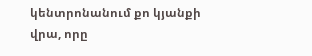կենտրոնանում քո կյանքի վրա, որը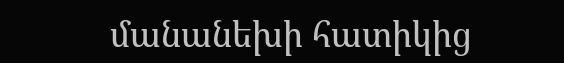մանանեխի հատիկից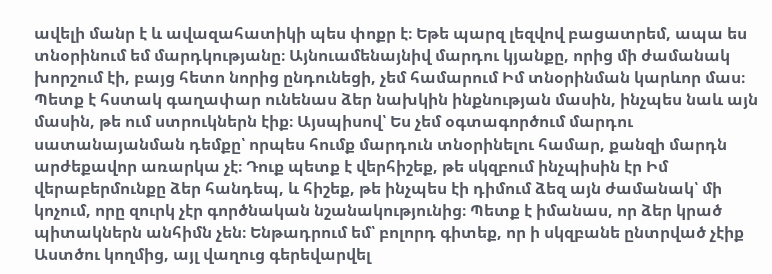ավելի մանր է և ավազահատիկի պես փոքր է։ Եթե պարզ լեզվով բացատրեմ, ապա ես տնօրինում եմ մարդկությանը։ Այնուամենայնիվ մարդու կյանքը, որից մի ժամանակ խորշում էի, բայց հետո նորից ընդունեցի, չեմ համարում Իմ տնօրինման կարևոր մաս։ Պետք է հստակ գաղափար ունենաս ձեր նախկին ինքնության մասին, ինչպես նաև այն մասին, թե ում ստրուկներն էիք։ Այսպիսով՝ Ես չեմ օգտագործում մարդու սատանայանման դեմքը՝ որպես հումք մարդուն տնօրինելու համար, քանզի մարդն արժեքավոր առարկա չէ։ Դուք պետք է վերհիշեք, թե սկզբում ինչպիսին էր Իմ վերաբերմունքը ձեր հանդեպ, և հիշեք, թե ինչպես էի դիմում ձեզ այն ժամանակ՝ մի կոչում, որը զուրկ չէր գործնական նշանակությունից։ Պետք է իմանաս, որ ձեր կրած պիտակներն անհիմն չեն։ Ենթադրում եմ՝ բոլորդ գիտեք, որ ի սկզբանե ընտրված չէիք Աստծու կողմից, այլ վաղուց գերեվարվել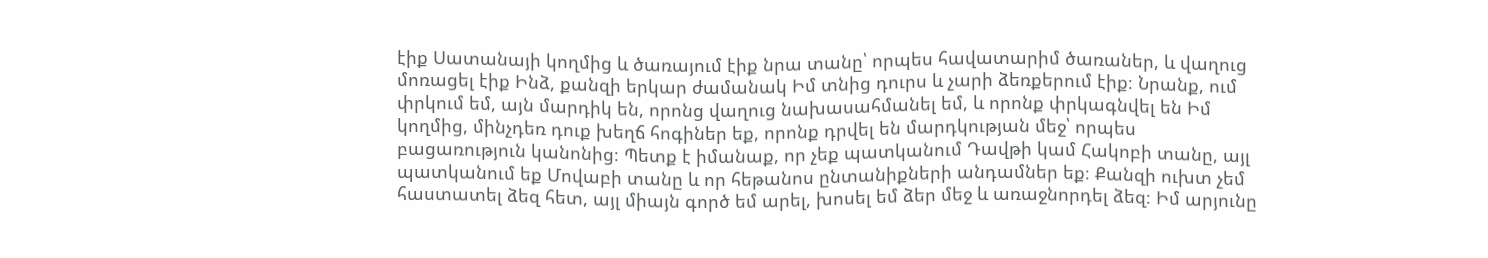էիք Սատանայի կողմից և ծառայում էիք նրա տանը՝ որպես հավատարիմ ծառաներ, և վաղուց մոռացել էիք Ինձ, քանզի երկար ժամանակ Իմ տնից դուրս և չարի ձեռքերում էիք։ Նրանք, ում փրկում եմ, այն մարդիկ են, որոնց վաղուց նախասահմանել եմ, և որոնք փրկագնվել են Իմ կողմից, մինչդեռ դուք խեղճ հոգիներ եք, որոնք դրվել են մարդկության մեջ՝ որպես բացառություն կանոնից։ Պետք է իմանաք, որ չեք պատկանում Դավթի կամ Հակոբի տանը, այլ պատկանում եք Մովաբի տանը և որ հեթանոս ընտանիքների անդամներ եք։ Քանզի ուխտ չեմ հաստատել ձեզ հետ, այլ միայն գործ եմ արել, խոսել եմ ձեր մեջ և առաջնորդել ձեզ։ Իմ արյունը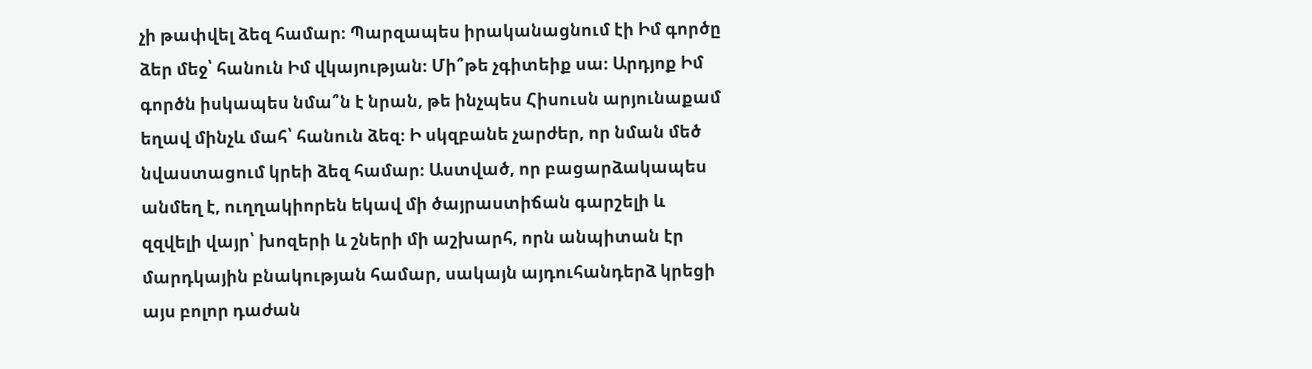չի թափվել ձեզ համար։ Պարզապես իրականացնում էի Իմ գործը ձեր մեջ՝ հանուն Իմ վկայության։ Մի՞թե չգիտեիք սա։ Արդյոք Իմ գործն իսկապես նմա՞ն է նրան, թե ինչպես Հիսուսն արյունաքամ եղավ մինչև մահ՝ հանուն ձեզ։ Ի սկզբանե չարժեր, որ նման մեծ նվաստացում կրեի ձեզ համար։ Աստված, որ բացարձակապես անմեղ է, ուղղակիորեն եկավ մի ծայրաստիճան գարշելի և զզվելի վայր՝ խոզերի և շների մի աշխարհ, որն անպիտան էր մարդկային բնակության համար, սակայն այդուհանդերձ կրեցի այս բոլոր դաժան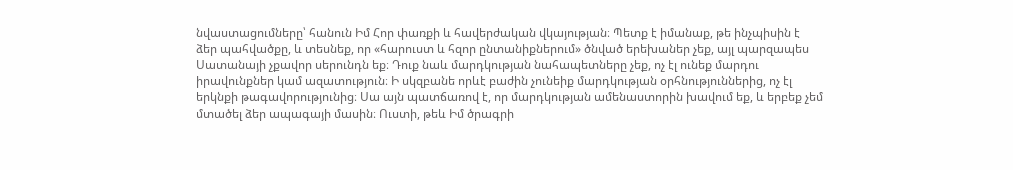նվաստացումները՝ հանուն Իմ Հոր փառքի և հավերժական վկայության։ Պետք է իմանաք, թե ինչպիսին է ձեր պահվածքը, և տեսնեք, որ «հարուստ և հզոր ընտանիքներում» ծնված երեխաներ չեք, այլ պարզապես Սատանայի չքավոր սերունդն եք։ Դուք նաև մարդկության նահապետները չեք, ոչ էլ ունեք մարդու իրավունքներ կամ ազատություն։ Ի սկզբանե որևէ բաժին չունեիք մարդկության օրհնություններից, ոչ էլ երկնքի թագավորությունից։ Սա այն պատճառով է, որ մարդկության ամենաստորին խավում եք, և երբեք չեմ մտածել ձեր ապագայի մասին։ Ուստի, թեև Իմ ծրագրի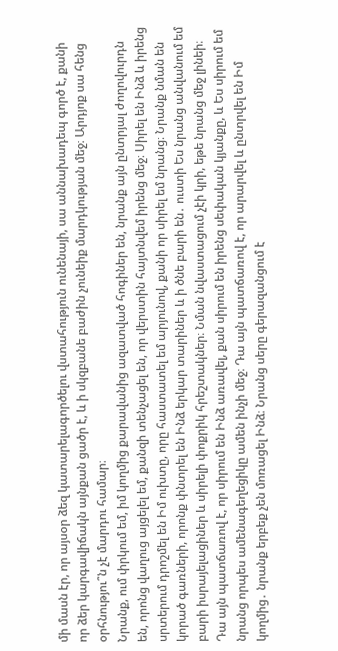մի մասն էր, որ այսօր ձեզ կատարելագործելու վստահություն ունենայի, սա աննախադեպ գործ է, քանի որ ձեր կարգավիճակն այնքան ցածր է, և ի սկզբանե բաժին չունեիք մարդկության մեջ։ Արդյոք սա հենց օրհնությու՞ն չէ մարդու համար։
Նրանք, ում փրկում եմ, իմ կողմից քարավանից ազատված հոգիներ են, նրանք այն ընտրյալ ժողովուրդն են, որոնց վաղուց այցելել եմ, քանզի տենչացել են, որ վերստին հայտնվեմ իրենց մեջ։ Սիրել են Ինձ և իրենց սրտերում դրոշմել են Իմ ուխտը, որը հաստատել եմ արյունով, քանի որ սիրել եմ նրանց։ Նրանք նման են կորած գառների, որոնք փնտրել են Ինձ երկար տարիներ և ի ծնե բարի են․ ուստի Ես նրանց անվանում եմ բարի իսրայելացիներ և սիրելի փոքրիկ հրեշտակներ։ Նման նվաստացում չէի կրի, եթե նրանց մեջ լինեի։ Դա այն պատճառով է, որ սիրում են Ինձ առավել, քան սիրում են իրենց սեփական կյանքը, և Ես սիրում եմ նրանց որպես ամենագեղեցիկը ամեն ինչի մեջ։ Դա այն պատճառով է, որ արարվել և ընտրվել են Իմ կողմից․ նրանք երբեք չեն մոռացել Ինձ։ Նրանց սերը գերազանցում է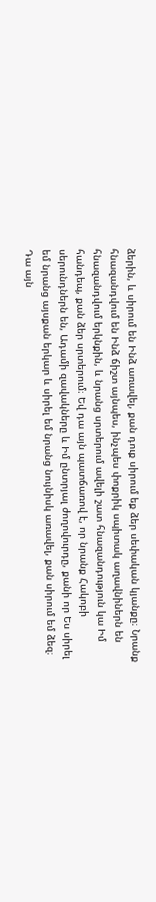ձերին, և սիրում են Ինձ առավել, քան դուք սիրում եք ձեր սեփական կյանքը։ Նրանք հնազանդվում են Ինձ ճիշտ այնպես, ինչպես փոքրիկ սպիտակ աղավնիներն են հնազանդվում երկնքին, և նրանց սրտերում ավելի շատ հնազանդություն կա Իմ հանդեպ, քան ձեր սրտերում։ Եվ դա այն պատճառով է, որ նրանք Հակոբի սերունդներն են, Ադամի զավակները և Իմ ընտրյալ ժողովուրդը, քանի որ Ես սիրել եմ նրանց այսքան երկար և սիրել եմ նրանց նույնիսկ առավել, քան սիրում եմ ձեզ։ Դա այն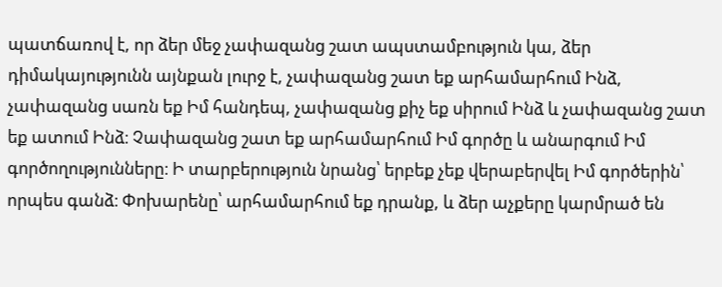պատճառով է, որ ձեր մեջ չափազանց շատ ապստամբություն կա, ձեր դիմակայությունն այնքան լուրջ է, չափազանց շատ եք արհամարհում Ինձ, չափազանց սառն եք Իմ հանդեպ, չափազանց քիչ եք սիրում Ինձ և չափազանց շատ եք ատում Ինձ։ Չափազանց շատ եք արհամարհում Իմ գործը և անարգում Իմ գործողությունները։ Ի տարբերություն նրանց՝ երբեք չեք վերաբերվել Իմ գործերին՝ որպես գանձ։ Փոխարենը՝ արհամարհում եք դրանք, և ձեր աչքերը կարմրած են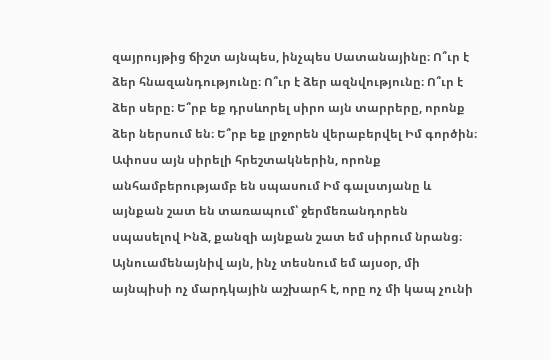զայրույթից ճիշտ այնպես, ինչպես Սատանայինը։ Ո՞ւր է ձեր հնազանդությունը։ Ո՞ւր է ձեր ազնվությունը։ Ո՞ւր է ձեր սերը։ Ե՞րբ եք դրսևորել սիրո այն տարրերը, որոնք ձեր ներսում են։ Ե՞րբ եք լրջորեն վերաբերվել Իմ գործին։ Ափոսս այն սիրելի հրեշտակներին, որոնք անհամբերությամբ են սպասում Իմ գալստյանը և այնքան շատ են տառապում՝ ջերմեռանդորեն սպասելով Ինձ, քանզի այնքան շատ եմ սիրում նրանց։ Այնուամենայնիվ այն, ինչ տեսնում եմ այսօր, մի այնպիսի ոչ մարդկային աշխարհ է, որը ոչ մի կապ չունի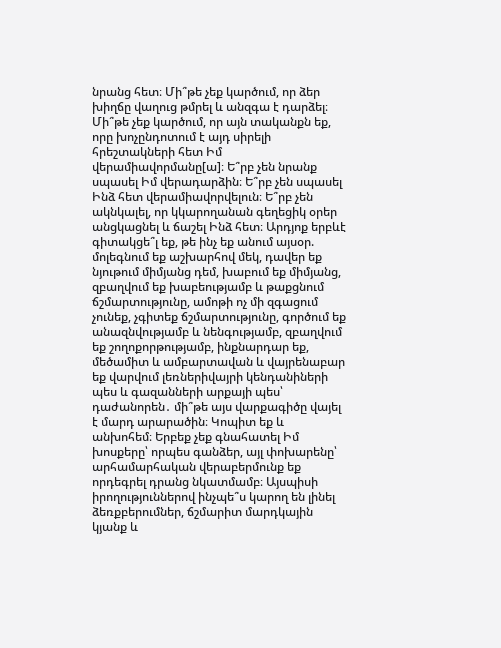նրանց հետ։ Մի՞թե չեք կարծում, որ ձեր խիղճը վաղուց թմրել և անզգա է դարձել։ Մի՞թե չեք կարծում, որ այն տականքն եք, որը խոչընդոտում է այդ սիրելի հրեշտակների հետ Իմ վերամիավորմանը[ա]։ Ե՞րբ չեն նրանք սպասել Իմ վերադարձին։ Ե՞րբ չեն սպասել Ինձ հետ վերամիավորվելուն։ Ե՞րբ չեն ակնկալել, որ կկարողանան գեղեցիկ օրեր անցկացնել և ճաշել Ինձ հետ։ Արդյոք երբևէ գիտակցե՞լ եք, թե ինչ եք անում այսօր. մոլեգնում եք աշխարհով մեկ, դավեր եք նյութում միմյանց դեմ, խաբում եք միմյանց, զբաղվում եք խաբեությամբ և թաքցնում ճշմարտությունը, ամոթի ոչ մի զգացում չունեք, չգիտեք ճշմարտությունը, գործում եք անազնվությամբ և նենգությամբ, զբաղվում եք շողոքորթությամբ, ինքնարդար եք, մեծամիտ և ամբարտավան և վայրենաբար եք վարվում լեռներիվայրի կենդանիների պես և գազանների արքայի պես՝ դաժանորեն․ մի՞թե այս վարքագիծը վայել է մարդ արարածին։ Կոպիտ եք և անխոհեմ։ Երբեք չեք գնահատել Իմ խոսքերը՝ որպես գանձեր, այլ փոխարենը՝ արհամարհական վերաբերմունք եք որդեգրել դրանց նկատմամբ։ Այսպիսի իրողություններով ինչպե՞ս կարող են լինել ձեռքբերումներ, ճշմարիտ մարդկային կյանք և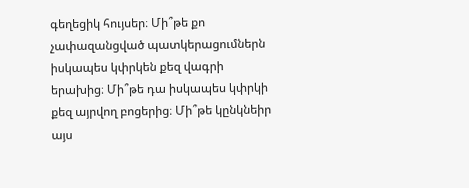գեղեցիկ հույսեր։ Մի՞թե քո չափազանցված պատկերացումներն իսկապես կփրկեն քեզ վագրի երախից։ Մի՞թե դա իսկապես կփրկի քեզ այրվող բոցերից։ Մի՞թե կընկնեիր այս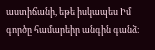աստիճանի, եթե իսկապես Իմ գործը համարեիր անգին գանձ։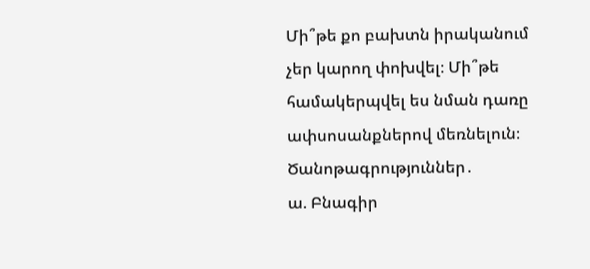Մի՞թե քո բախտն իրականում չեր կարող փոխվել։ Մի՞թե համակերպվել ես նման դառը ափսոսանքներով մեռնելուն։
Ծանոթագրություններ․
ա. Բնագիր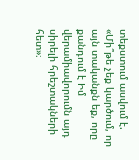տեքստում ասվում է. «Մի՞թե չեք կարծում, որ այն տականքն եք, որը քանդում է Իմ վերամիավորումն այդ սիրելի հրեշտակների հետ»։